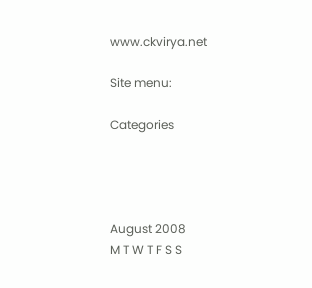www.ckvirya.net

Site menu:

Categories




August 2008
M T W T F S S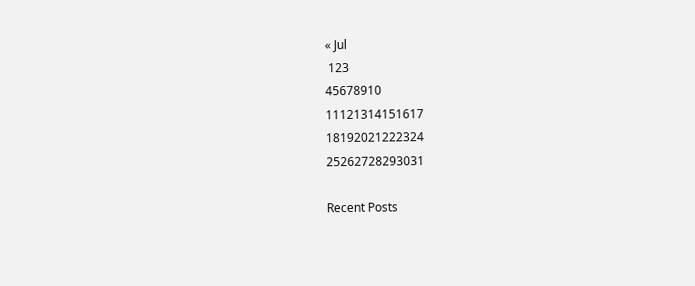« Jul
 123
45678910
11121314151617
18192021222324
25262728293031

Recent Posts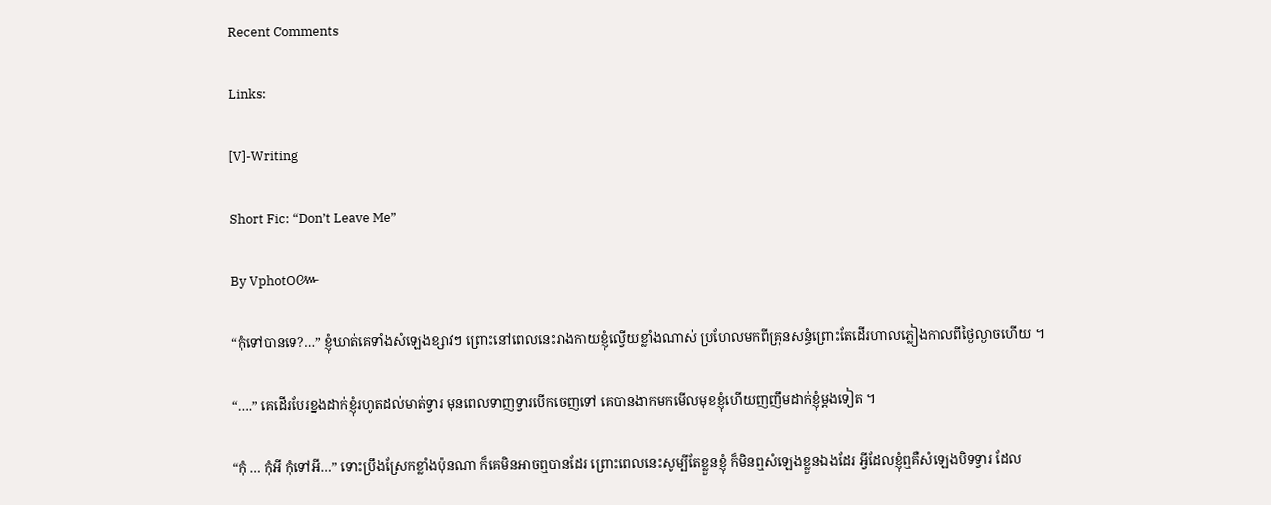Recent Comments

Links:

[V]-Writing

Short Fic: “Don’t Leave Me”

By VphotO៚

“កុំទៅបានទេ?…” ខ្ញុំឃាត់គេទាំងសំឡេងខ្សាវៗ ព្រោះនៅពេលនេះរាងកាយខ្ញុំល្វើយខ្លាំងណាស់ ប្រហែលមកពីគ្រុនសន្ធំព្រោះតែដើរហាលភ្លៀងកាលពីថ្ងៃល្ងាចហើយ ។

“….” គេដើរបែរខ្នងដាក់ខ្ញុំរហូតដល់មាត់ទ្វារ មុនពេលទាញទ្វារបើកចេញទៅ គេបានងាកមកមើលមុខខ្ញុំហើយញញឹមដាក់ខ្ញុំម្តងទៀត ។

“កុំ … កុំអី កុំទៅអី…” ទោះប្រឹងស្រែកខ្លាំងប៉ុនណា ក៏គេមិនអាចឮបានដែរ ព្រោះពេលនេះសូម្បីតែខ្លួនខ្ញុំ ក៏មិនឮសំឡេងខ្លួនឯងដែរ អ្វីដែលខ្ញុំឮគឺសំឡេងបិទទ្វារ ដែល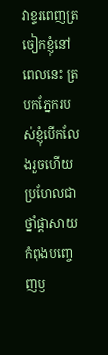វាខ្ទរពេញត្រចៀកខ្ញុំនៅពេលនេះ ត្របកភ្នែករបស់ខ្ញុំបើកលែងរួចហើយ ប្រហែលជាថ្នាំផ្តាសាយកំពុងបញ្ចេញឫ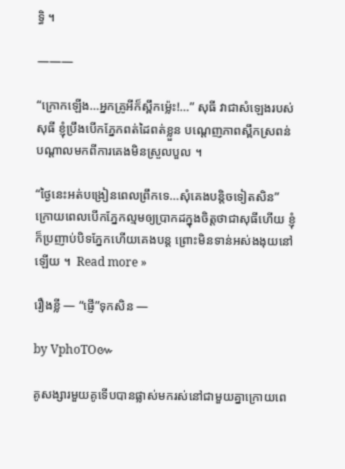ទ្ធិ ។

———

“ក្រោកឡើង…អ្នកគ្រូអីក៏ស្ពឹកម៉្លេះ!…” សុធី វាជាសំឡេងរបស់សុធី ខ្ញុំប្រឹងបើកភ្នែកពត់ដៃពត់ខ្លួន បណ្តេញភាពស្ពឹកស្រពន់បណ្តាលមកពីការគេងមិនស្រួលបួល ។

“ថ្ងៃនេះអត់បង្រៀនពេលព្រឹកទេ…សុំគេងបន្តិចទៀតសិន” ក្រោយពេលបើកភ្នែកល្មមឲ្យប្រាកដក្នុងចិត្តថាជាសុធីហើយ ខ្ញុំក៏ប្រញាប់បិទភ្នែកហើយគេងបន្ត ព្រោះមិនទាន់អស់ងងុយនៅឡើយ ។  Read more »

រឿងខ្លី — “ផ្ញើ”ទុកសិន —

by VphoTO៚

គូសង្សារមួយគូទើបបានផ្លាស់មករស់នៅជាមួយគ្នាក្រោយពេ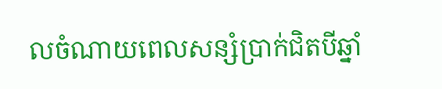លចំណាយពេលសន្សំប្រាក់ជិតបីឆ្នាំ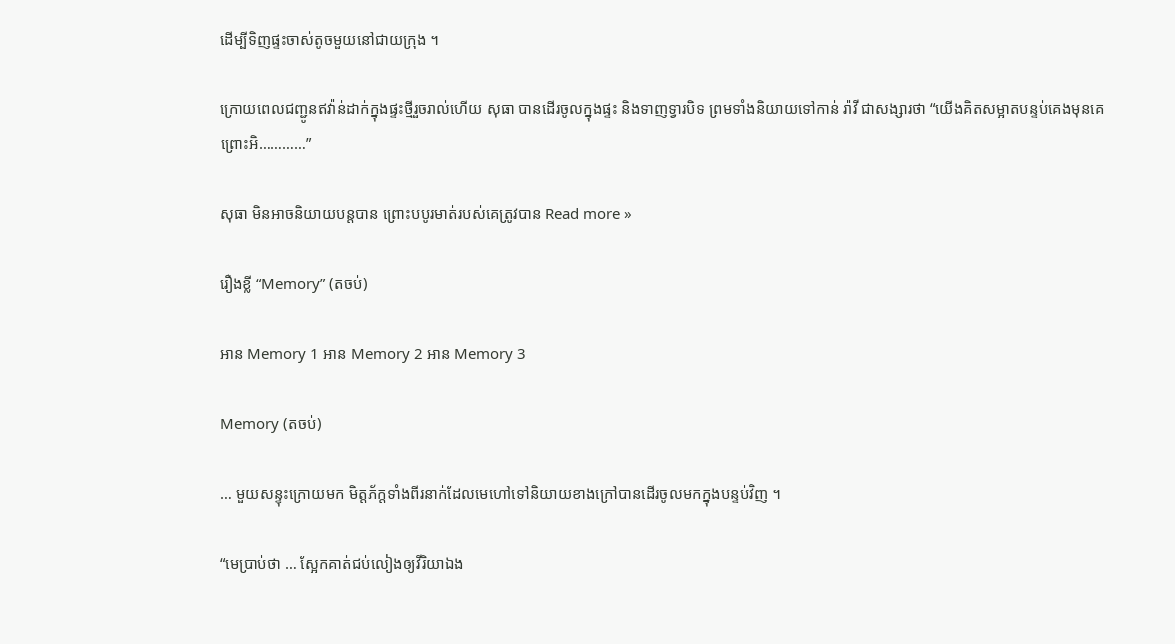ដើម្បីទិញផ្ទះចាស់តូចមួយនៅជាយក្រុង ។

ក្រោយពេលជញ្ជូនឥវ៉ាន់ដាក់ក្នុងផ្ទះថ្មីរួចរាល់ហើយ សុធា បានដើរចូលក្នុងផ្ទះ និងទាញទ្វារបិទ ព្រមទាំងនិយាយទៅកាន់ រ៉ាវី ជាសង្សារថា “យើងគិតសម្អាតបន្ទប់គេងមុនគេ ព្រោះអិ…………”

សុធា មិនអាចនិយាយបន្តបាន ព្រោះបបូរមាត់របស់គេត្រូវបាន Read more »

រឿងខ្លី “Memory” (តចប់)

អាន Memory 1 អាន Memory 2 អាន Memory 3

Memory (តចប់)

… មួយសន្ទុះក្រោយមក មិត្តភ័ក្តទាំងពីរនាក់ដែលមេហៅទៅនិយាយខាងក្រៅបានដើរចូលមកក្នុងបន្ទប់វិញ ។

“មេប្រាប់ថា … ស្អែកគាត់ជប់លៀងឲ្យវីរិយាឯង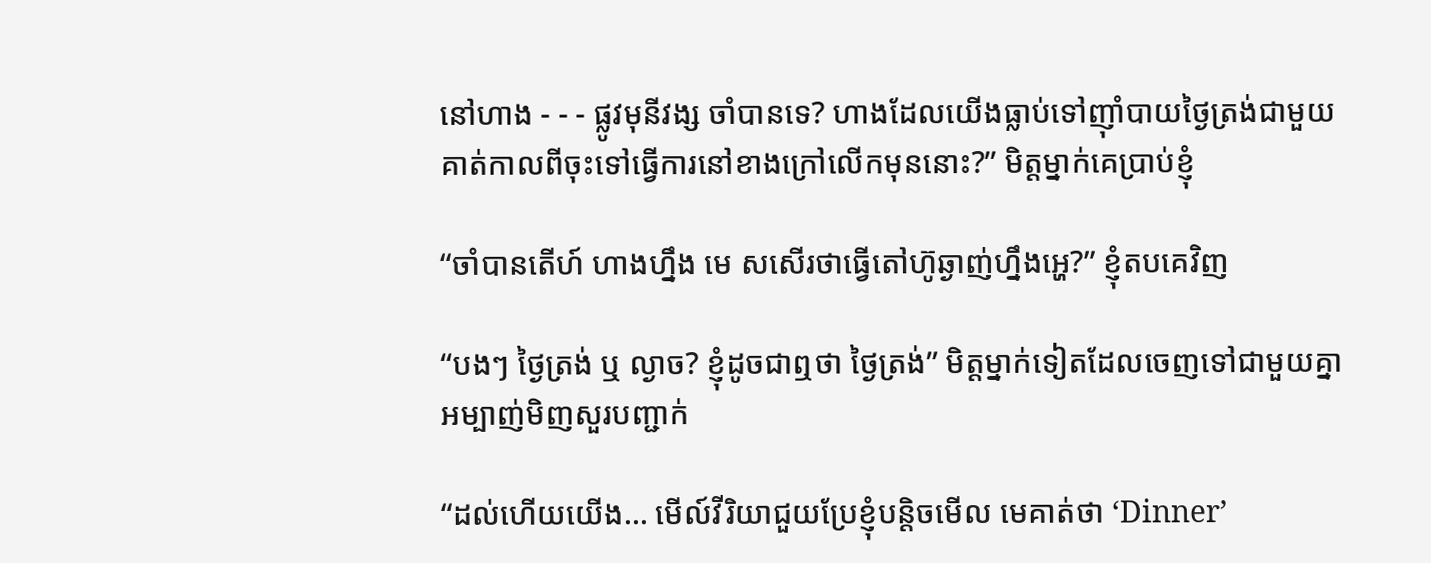នៅហាង - - - ផ្លូវមុនីវង្ស ចាំបានទេ? ហាងដែលយើងធ្លាប់ទៅញ៉ាំបាយថ្ងៃត្រង់ជាមួយគាត់កាលពីចុះទៅធ្វើការនៅខាងក្រៅលើកមុននោះ?” មិត្តម្នាក់គេប្រាប់ខ្ញុំ

“ចាំបានតើហ៍ ហាងហ្នឹង មេ សសើរថាធ្វើតៅហ៊ូឆ្ងាញ់ហ្នឹងអ្ហេ?” ខ្ញុំតបគេវិញ

“បងៗ ថ្ងៃត្រង់ ឬ ល្ងាច? ខ្ញុំដូចជាឮថា ថ្ងៃត្រង់” មិត្តម្នាក់ទៀតដែលចេញទៅជាមួយគ្នាអម្បាញ់មិញសួរបញ្ជាក់

“ដល់ហើយយើង… មើល៍វីរិយាជួយប្រែខ្ញុំបន្តិចមើល មេគាត់ថា ‘Dinner’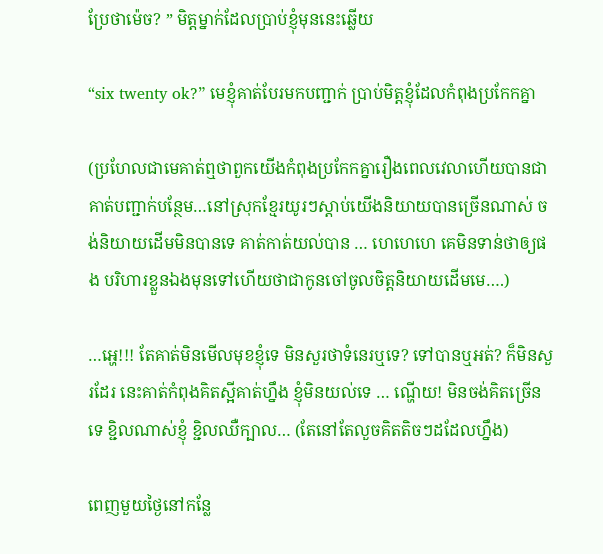ប្រែថាម៉េច? ” មិត្តម្នាក់ដែលប្រាប់ខ្ញុំមុននេះឆ្លើយ

“six twenty ok?” មេខ្ញុំគាត់បែរមកបញ្ជាក់ ប្រាប់មិត្តខ្ញុំដែលកំពុងប្រកែកគ្នា

(ប្រហែលជាមេគាត់ឮថាពួកយើងកំពុងប្រកែកគ្នារឿងពេលវេលាហើយបានជាគាត់បញ្ជាក់បន្ថែម…នៅស្រុកខ្មែរយូរៗស្តាប់យើងនិយាយបានច្រើនណាស់ ចង់និយាយដើមមិនបានទេ គាត់កាត់យល់បាន … ហេហេហេ គេមិនទាន់ថាឲ្យផង បរិហារខ្លួនឯងមុនទៅហើយថាជាកូនចៅចូលចិត្តនិយាយដើមមេ….)

…អ្ហេ!!! តែគាត់មិនមើលមុខខ្ញុំទេ មិនសួរថាទំនេរឬទេ? ទៅបានឬអត់? ក៏មិនសួរដែរ នេះគាត់កំពុងគិតស្អីគាត់ហ្នឹង ខ្ញុំមិនយល់ទេ … ណ្ហើយ! មិនចង់គិតច្រើនទេ ខ្ជិលណាស់ខ្ញុំ ខ្ជិលឈឺក្បាល… (តែនៅតែលួចគិតតិចៗដដែលហ្នឹង)

ពេញមួយថ្ងៃនៅកន្លែ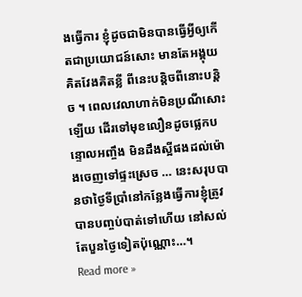ងធ្វើការ ខ្ញុំដូចជាមិនបានធ្វើអ្វីឲ្យកើតជាប្រយោជន៍សោះ មានតែអង្គុយគិតវែងគិតខ្លី ពីនេះបន្តិចពីនោះបន្តិច ។ ពេលវេលាហាក់មិនប្រណីសោះឡើយ ដើរទៅមុខលឿនដូចផ្លេកបន្ទោលអញ្ចឹង មិនដឹងស្អីផងដល់ម៉ោងចេញទៅផ្ទះស្រេច … នេះសរុបបានថាថ្ងៃទីប្រាំនៅកន្លែងធ្វើការខ្ញុំត្រូវបានបញ្ចប់បាត់ទៅហើយ នៅសល់តែបួនថ្ងៃទៀតប៉ុណ្ណោះ…។
Read more »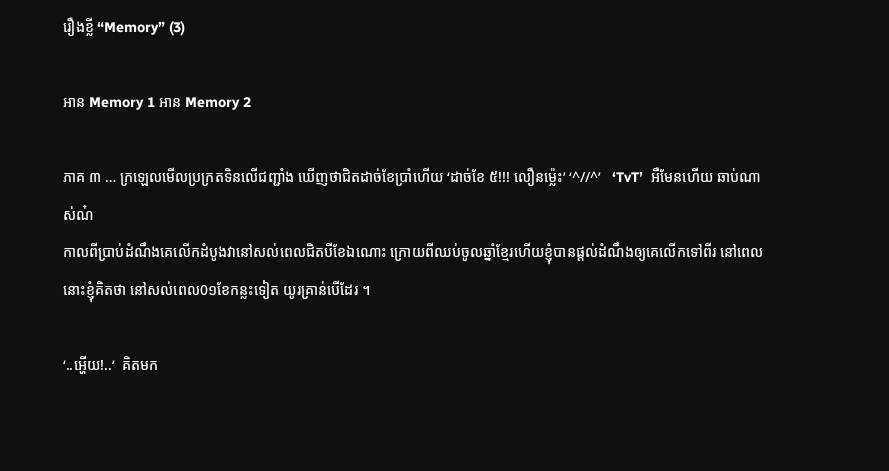រឿងខ្លី “Memory” (3)

អាន Memory 1 អាន Memory 2

ភាគ ៣ … ក្រឡេលមើលប្រក្រតទិនលើជញ្ជាំង ឃើញថាជិតដាច់ខែប្រាំហើយ ‘ដាច់ខែ ៥!!! លឿនម៉្លេះ’ ‘^//^’   ‘TvT’  អឺមែនហើយ ឆាប់ណាស់ណ៎
កាលពីប្រាប់ដំណឹងគេលើកដំបូងវានៅសល់ពេលជិតបីខែឯណោះ ក្រោយពីឈប់ចូលឆ្នាំខ្មែរហើយខ្ញុំបានផ្តល់ដំណឹងឲ្យគេលើកទៅពីរ នៅពេលនោះខ្ញុំគិតថា នៅសល់ពេល0១ខែកន្លះទៀត យូរគ្រាន់បើដែរ ។

‘..អ្ហើយ!..’  គិតមក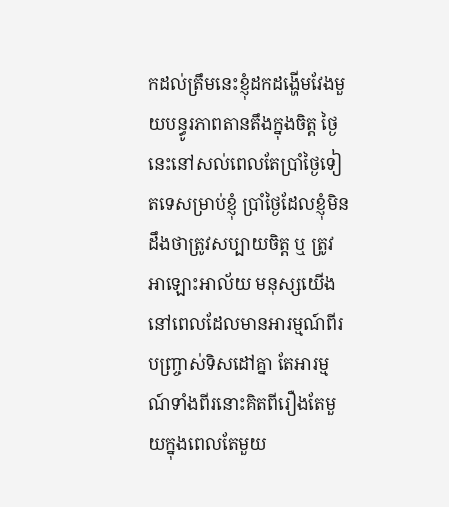កដល់ត្រឹមនេះខ្ញុំដកដង្ហើមវែងមួយបន្ធូរភាពតានតឹងក្នុងចិត្ត ថ្ងៃនេះនៅសល់ពេលតែប្រាំថ្ងៃទៀតទេសម្រាប់ខ្ញុំ ប្រាំថ្ងៃដែលខ្ញុំមិនដឹងថាត្រូវសប្បាយចិត្ត ឬ ត្រូវអាឡោះអាល័យ មនុស្សយើងនៅពេលដែលមានអារម្មណ៍ពីរបញ្ច្រាស់ទិសដៅគ្នា តែអារម្មណ៍ទាំងពីរនោះគិតពីរឿងតែមួយក្នុងពេលតែមួយ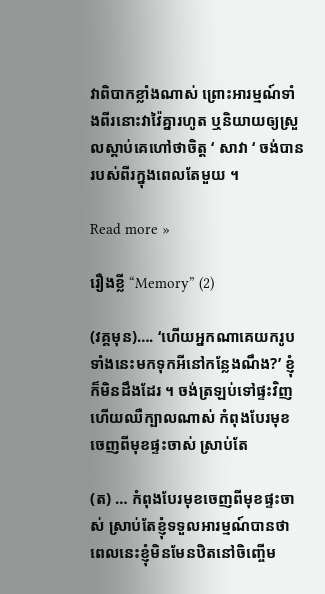វាពិបាកខ្លាំងណាស់ ព្រោះអារម្មណ៍ទាំងពីរនោះវាវ៉ៃគ្នារហូត ឬនិយាយឲ្យស្រួលស្ដាប់គេហៅថាចិត្ត ‘ សាវា ‘ ចង់បានរបស់ពីរក្នុងពេលតែមួយ ។

Read more »

រឿងខ្លី “Memory” (2)

(វគ្គមុន)…. ‘ហើយអ្នកណាគេយករូបទាំងនេះមកទុកអីនៅកន្លែងណឹង?’ ខ្ញុំក៏មិនដឹងដែរ ។ ចង់ត្រឡប់ទៅផ្ទះវិញហើយឈឺក្បាលណាស់ កំពុងបែរមុខចេញពីមុខផ្ទះចាស់ ស្រាប់តែ

(ត) … កំពុងបែរមុខចេញពីមុខផ្ទះចាស់ ស្រាប់តែខ្ញុំទទួលអារម្មណ៍បានថា ពេលនេះខ្ញុំមិនមែនឋិតនៅចិញ្ចើម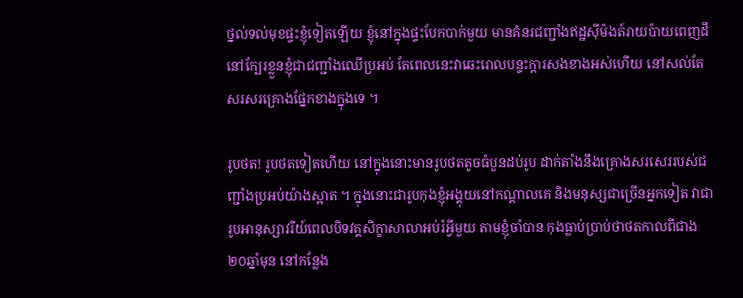ថ្នល់ទល់មុខផ្ទះខ្ញុំទៀតឡើយ ខ្ញុំនៅក្នុងផ្ទះបែកបាក់មួយ មានគំនរជញ្ជាំងឥដ្ឋស៊ីម៉ងត៍រាយប៉ាយពេញដី នៅក្បែរខ្លួនខ្ញុំជាជញ្ជាំងឈើប្រអប់ តែពេលនេះវាឆេះរោលបន្ទះក្តារសងខាងអស់ហើយ នៅសល់តែសរសរគ្រោងផ្នែកខាងក្នុងទេ ។

រូបថត! រូបថតទៀតហើយ នៅក្នុងនោះមានរូបថតតូចធំបួនដប់រូប ដាក់តាំងនឹងគ្រោងសរសេររបស់ជញ្ជាំងប្រអប់យ៉ាងស្អាត ។ ក្នុងនោះជារូបកុងខ្ញុំអង្គុយនៅកណ្តាលគេ និងមនុស្សជាច្រើនអ្នកទៀត វាជារូបអានុស្សាវរីយ៍ពេលបិទវគ្គសិក្ខាសាលាអប់រំអ្វីមួយ តាមខ្ញុំចាំបាន កុងធ្លាប់ប្រាប់ថាថតកាលពីជាង២០ឆ្នាំមុន នៅកន្លែង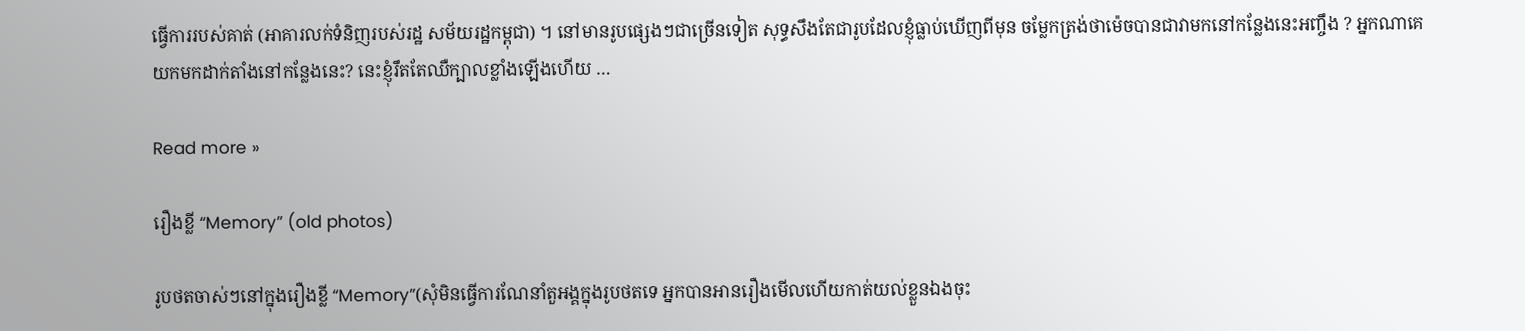ធ្វើការរបស់គាត់ (អាគារលក់ទំនិញរបស់រដ្ឋ សម័យរដ្ឋកម្ពុជា) ។ នៅមានរូបផ្សេងៗជាច្រើនទៀត សុទ្ធសឹងតែជារូបដែលខ្ញុំធ្លាប់ឃើញពីមុន ចម្លែកត្រង់ថាម៉េចបានជាវាមកនៅកន្លែងនេះអញ្ចឹង ? អ្នកណាគេយកមកដាក់តាំងនៅកន្លែងនេះ? នេះខ្ញុំរឹតតែឈឺក្បាលខ្លាំងឡើងហើយ …

Read more »

រឿងខ្លី “Memory” (old photos)

រូបថតចាស់ៗនៅក្នុងរឿងខ្លី “Memory”(សុំមិនធ្វើការណែនាំតួអង្គក្នុងរូបថតទេ អ្នកបានអានរឿងមើលហើយកាត់យល់ខ្លួនឯងចុះ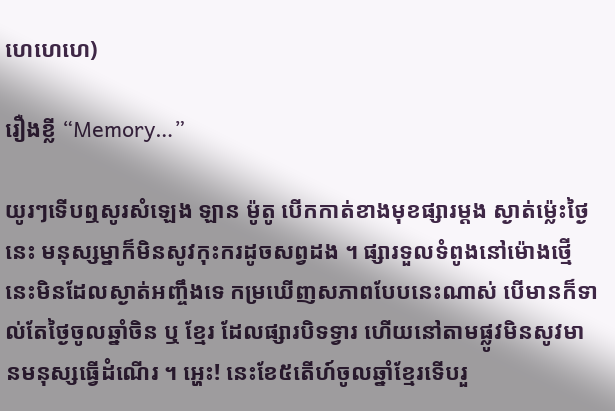ហេហេហេ)

រឿងខ្លី “Memory…”

យូរៗទើបឮសូរសំឡេង ឡាន ម៉ូតូ បើកកាត់ខាងមុខផ្សារម្ដង ស្ងាត់ម៉្លេះថ្ងៃនេះ មនុស្សម្នាក៏មិនសូវកុះករដូចសព្វដង ។ ផ្សារទួលទំពូងនៅម៉ោងថ្មើនេះមិនដែលស្ងាត់អញ្ចឹងទេ កម្រឃើញសភាពបែបនេះណាស់ បើមានក៏ទាល់តែថ្ងៃចូលឆ្នាំចិន ឬ ខ្មែរ ដែលផ្សារបិទទ្វារ ហើយនៅតាមផ្លូវមិនសូវមានមនុស្សធ្វើដំណើរ ។ អ្ហេះ! នេះខែ៥តើហ៍ចូលឆ្នាំខ្មែរទើបរួ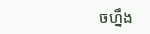ចហ្នឹង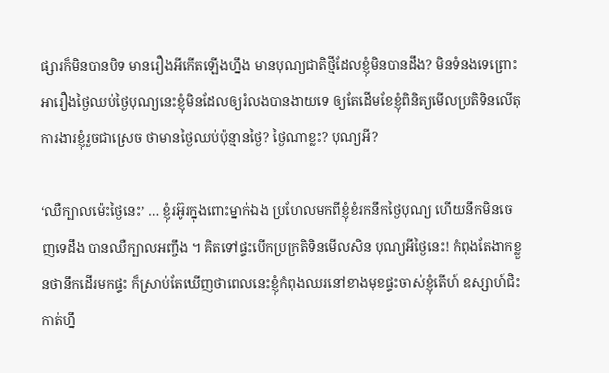ផ្សារក៏មិនបានបិទ មានរឿងអីកើតឡើងហ្នឹង មានបុណ្យជាតិថ្មីដែលខ្ញុំមិនបានដឹង? មិនទំនងទេព្រោះអារឿងថ្ងៃឈប់ថ្ងៃបុណ្យនេះខ្ញុំមិនដែលឲ្យរំលងបានងាយទេ ឲ្យតែដើមខែខ្ញុំពិនិត្យមើលប្រតិទិនលើតុការងារខ្ញុំរួចជាស្រេច ថាមានថ្ងៃឈប់ប៉ុន្មានថ្ងៃ? ថ្ងៃណាខ្លះ? បុណ្យអី?

‘ឈឺក្បាលម៉េះថ្ងៃនេះ’ … ខ្ញុំរអ៊ូរក្នុងពោះម្នាក់ឯង ប្រហែលមកពីខ្ញុំខំរកនឹកថ្ងៃបុណ្យ ហើយនឹកមិនចេញទេដឹង បានឈឺក្បាលអញ្ចឹង ។ គិតទៅផ្ទះបើកប្រក្រតិទិនមើលសិន បុណ្យអីថ្ងៃនេះ! កំពុងតែងាកខ្លួនថានឹកដើរមកផ្ទះ ក៏ស្រាប់តែឃើញថាពេលនេះខ្ញុំកំពុងឈរនៅខាងមុខផ្ទះចាស់ខ្ញុំតើហ៍ ឧស្សាហ៍ជិះកាត់ហ្នឹ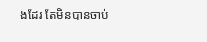ងដែរ តែមិនបានចាប់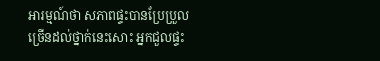អារម្មណ៍ថា សភាពផ្ទះបានប្រែប្រួលច្រើនដល់ថ្នាក់នេះសោះ អ្នកជួលផ្ទះ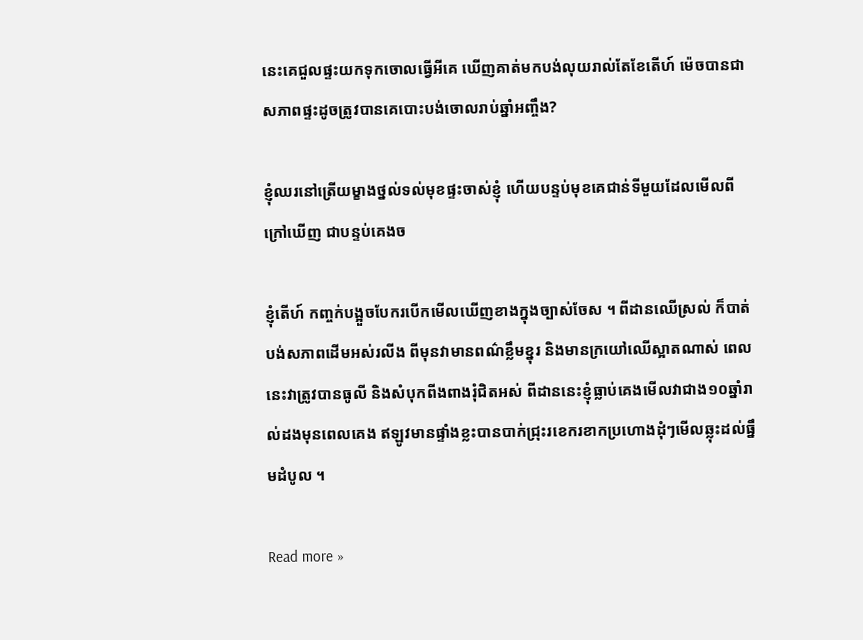នេះគេជួលផ្ទះយកទុកចោលធ្វើអីគេ ឃើញគាត់មកបង់លុយរាល់តែខែតើហ៍ ម៉េចបានជាសភាពផ្ទះដូចត្រូវបានគេបោះបង់ចោលរាប់ឆ្នាំអញ្ចឹង?

ខ្ញុំឈរនៅត្រើយម្ខាងថ្នល់ទល់មុខផ្ទះចាស់ខ្ញុំ ហើយបន្ទប់មុខគេជាន់ទីមួយដែលមើលពីក្រៅឃើញ ជាបន្ទប់គេងច

ខ្ញុំតើហ៍ កញ្ចក់បង្អួចបែករបើកមើលឃើញខាងក្នុងច្បាស់ចែស ។ ពីដានឈើស្រល់ ក៏បាត់បង់សភាពដើមអស់រលីង ពីមុនវាមានពណ៌ខ្លឹមខ្នុរ និងមានក្រយៅឈើស្អាតណាស់ ពេលនេះវាត្រូវបានធូលី និងសំបុកពីងពាងរុំជិតអស់ ពីដាននេះខ្ញុំធ្លាប់គេងមើលវាជាង១០ឆ្នាំរាល់ដងមុនពេលគេង ឥឡូវមានផ្ទាំងខ្លះបានបាក់ជ្រុះរខេករខាកប្រហោងដុំៗមើលឆ្លុះដល់ធ្នឹមដំបូល ។

Read more »